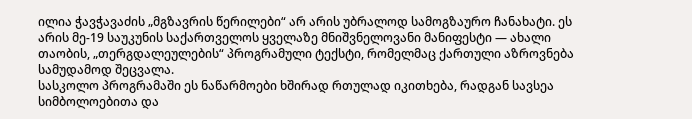ილია ჭავჭავაძის „მგზავრის წერილები“ არ არის უბრალოდ სამოგზაურო ჩანახატი. ეს არის მე-19 საუკუნის საქართველოს ყველაზე მნიშვნელოვანი მანიფესტი — ახალი თაობის, „თერგდალეულების“ პროგრამული ტექსტი, რომელმაც ქართული აზროვნება სამუდამოდ შეცვალა.
სასკოლო პროგრამაში ეს ნაწარმოები ხშირად რთულად იკითხება, რადგან სავსეა სიმბოლოებითა და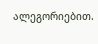ალეგორიებით.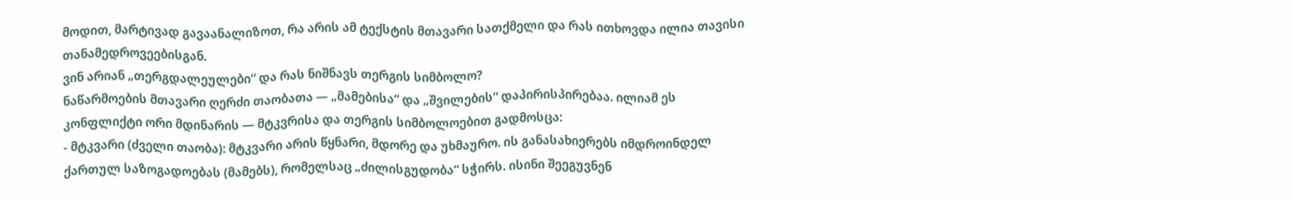მოდით, მარტივად გავაანალიზოთ, რა არის ამ ტექსტის მთავარი სათქმელი და რას ითხოვდა ილია თავისი თანამედროვეებისგან.
ვინ არიან „თერგდალეულები“ და რას ნიშნავს თერგის სიმბოლო?
ნაწარმოების მთავარი ღერძი თაობათა — „მამებისა“ და „შვილების“ დაპირისპირებაა. ილიამ ეს კონფლიქტი ორი მდინარის — მტკვრისა და თერგის სიმბოლოებით გადმოსცა:
- მტკვარი (ძველი თაობა): მტკვარი არის წყნარი, მდორე და უხმაურო. ის განასახიერებს იმდროინდელ ქართულ საზოგადოებას (მამებს), რომელსაც „ძილისგუდობა“ სჭირს. ისინი შეეგუვნენ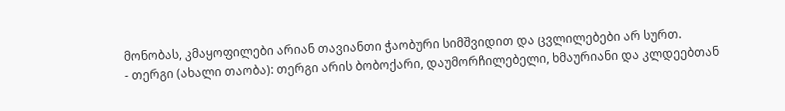მონობას, კმაყოფილები არიან თავიანთი ჭაობური სიმშვიდით და ცვლილებები არ სურთ.
- თერგი (ახალი თაობა): თერგი არის ბობოქარი, დაუმორჩილებელი, ხმაურიანი და კლდეებთან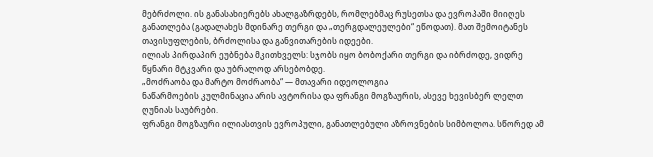მებრძოლი. ის განასახიერებს ახალგაზრდებს, რომლებმაც რუსეთსა და ევროპაში მიიღეს განათლება (გადალახეს მდინარე თერგი და „თერგდალეულები“ ეწოდათ). მათ შემოიტანეს თავისუფლების, ბრძოლისა და განვითარების იდეები.
ილიას პირდაპირ ეუბნება მკითხველს: სჯობს იყო ბობოქარი თერგი და იბრძოდე, ვიდრე წყნარი მტკვარი და უბრალოდ არსებობდე.
„მოძრაობა და მარტო მოძრაობა“ — მთავარი იდეოლოგია
ნაწარმოების კულმინაცია არის ავტორისა და ფრანგი მოგზაურის, ასევე ხევისბერ ლელთ ღუნიას საუბრები.
ფრანგი მოგზაური ილიასთვის ევროპული, განათლებული აზროვნების სიმბოლოა. სწორედ ამ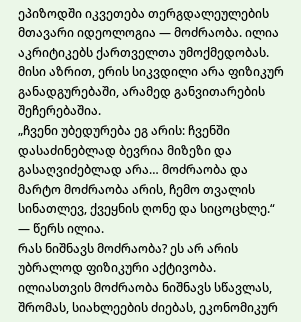ეპიზოდში იკვეთება თერგდალეულების მთავარი იდეოლოგია — მოძრაობა. ილია აკრიტიკებს ქართველთა უმოქმედობას. მისი აზრით, ერის სიკვდილი არა ფიზიკურ განადგურებაში, არამედ განვითარების შეჩერებაშია.
„ჩვენი უბედურება ეგ არის: ჩვენში დასაძინებლად ბევრია მიზეზი და გასაღვიძებლად არა… მოძრაობა და მარტო მოძრაობა არის, ჩემო თვალის სინათლევ, ქვეყნის ღონე და სიცოცხლე.“ — წერს ილია.
რას ნიშნავს მოძრაობა? ეს არ არის უბრალოდ ფიზიკური აქტივობა. ილიასთვის მოძრაობა ნიშნავს სწავლას, შრომას, სიახლეების ძიებას, ეკონომიკურ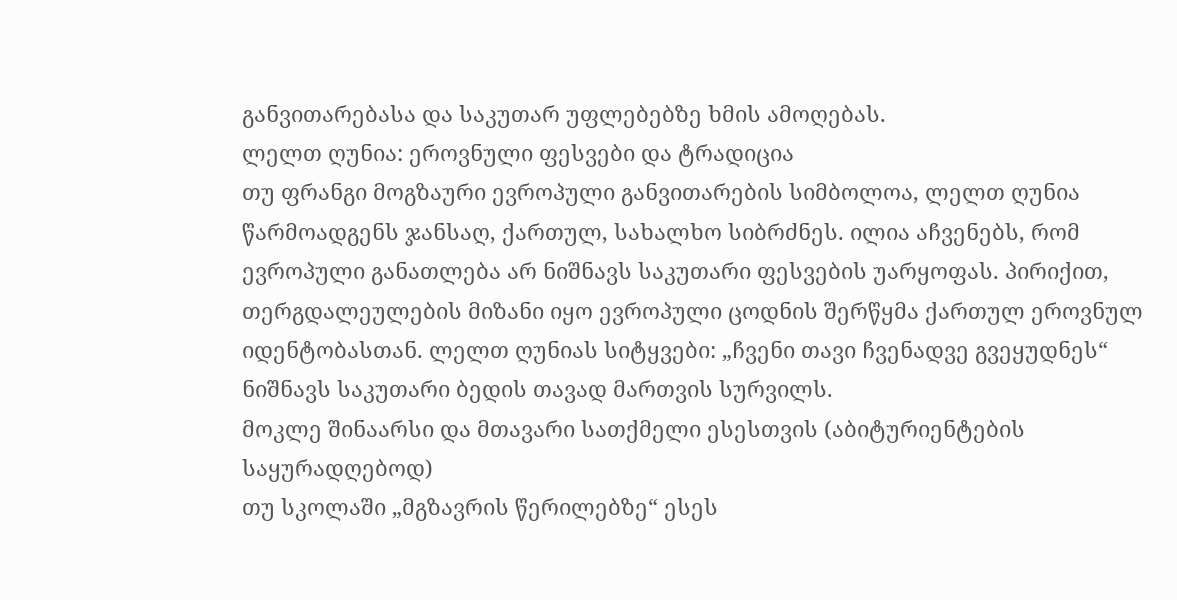განვითარებასა და საკუთარ უფლებებზე ხმის ამოღებას.
ლელთ ღუნია: ეროვნული ფესვები და ტრადიცია
თუ ფრანგი მოგზაური ევროპული განვითარების სიმბოლოა, ლელთ ღუნია წარმოადგენს ჯანსაღ, ქართულ, სახალხო სიბრძნეს. ილია აჩვენებს, რომ ევროპული განათლება არ ნიშნავს საკუთარი ფესვების უარყოფას. პირიქით, თერგდალეულების მიზანი იყო ევროპული ცოდნის შერწყმა ქართულ ეროვნულ იდენტობასთან. ლელთ ღუნიას სიტყვები: „ჩვენი თავი ჩვენადვე გვეყუდნეს“ ნიშნავს საკუთარი ბედის თავად მართვის სურვილს.
მოკლე შინაარსი და მთავარი სათქმელი ესესთვის (აბიტურიენტების საყურადღებოდ)
თუ სკოლაში „მგზავრის წერილებზე“ ესეს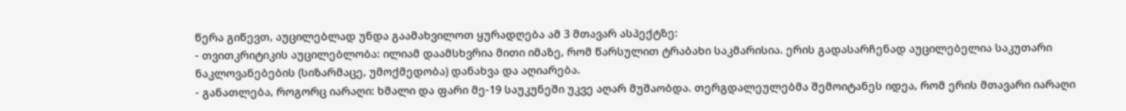წერა გიწევთ, აუცილებლად უნდა გაამახვილოთ ყურადღება ამ 3 მთავარ ასპექტზე:
- თვითკრიტიკის აუცილებლობა: ილიამ დაამსხვრია მითი იმაზე, რომ წარსულით ტრაბახი საკმარისია. ერის გადასარჩენად აუცილებელია საკუთარი ნაკლოვანებების (სიზარმაცე, უმოქმედობა) დანახვა და აღიარება.
- განათლება, როგორც იარაღი: ხმალი და ფარი მე-19 საუკუნეში უკვე აღარ მუშაობდა. თერგდალეულებმა შემოიტანეს იდეა, რომ ერის მთავარი იარაღი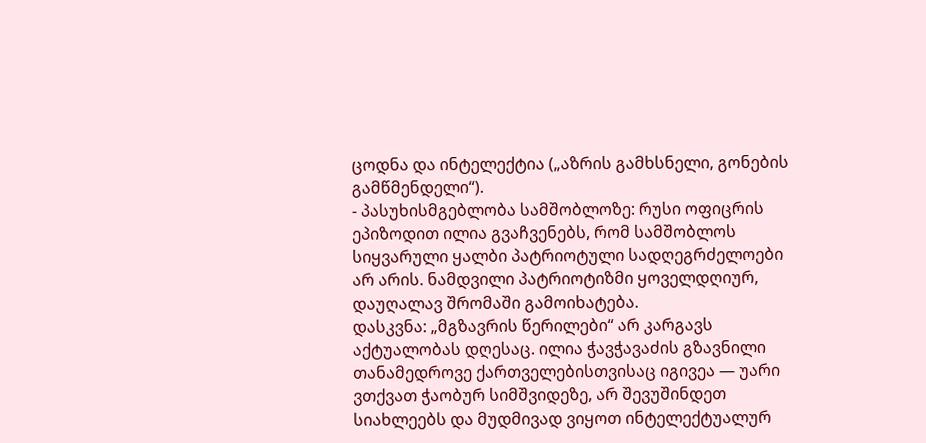ცოდნა და ინტელექტია („აზრის გამხსნელი, გონების გამწმენდელი“).
- პასუხისმგებლობა სამშობლოზე: რუსი ოფიცრის ეპიზოდით ილია გვაჩვენებს, რომ სამშობლოს სიყვარული ყალბი პატრიოტული სადღეგრძელოები არ არის. ნამდვილი პატრიოტიზმი ყოველდღიურ, დაუღალავ შრომაში გამოიხატება.
დასკვნა: „მგზავრის წერილები“ არ კარგავს აქტუალობას დღესაც. ილია ჭავჭავაძის გზავნილი თანამედროვე ქართველებისთვისაც იგივეა — უარი ვთქვათ ჭაობურ სიმშვიდეზე, არ შევუშინდეთ სიახლეებს და მუდმივად ვიყოთ ინტელექტუალურ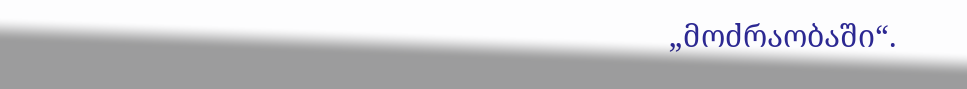„მოძრაობაში“.